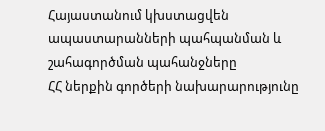Հայաստանում կխստացվեն ապաստարանների պահպանման և շահագործման պահանջները
ՀՀ ներքին գործերի նախարարությունը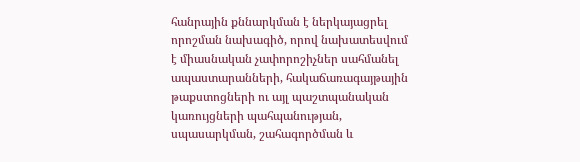հանրային քննարկման է ներկայացրել որոշման նախագիծ, որով նախատեսվում է միասնական չափորոշիչներ սահմանել ապաստարանների, հակաճառագայթային թաքստոցների ու այլ պաշտպանական կառույցների պահպանության, սպասարկման, շահագործման և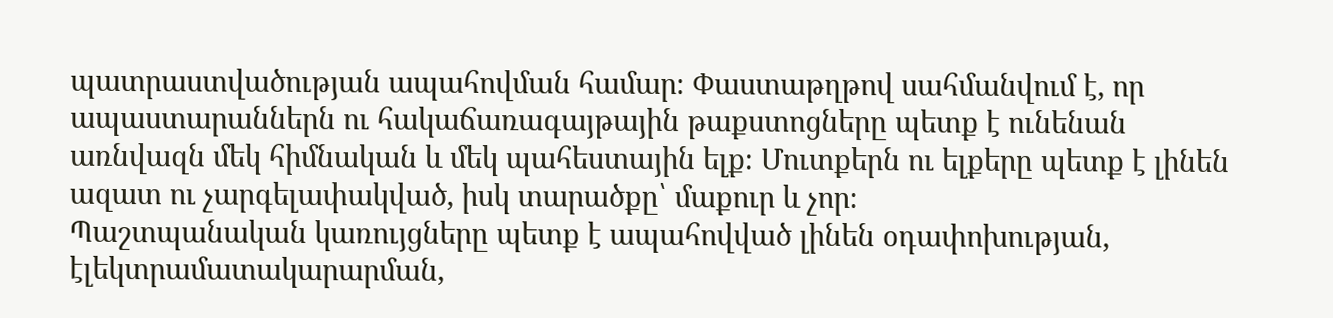պատրաստվածության ապահովման համար։ Փաստաթղթով սահմանվում է, որ ապաստարաններն ու հակաճառագայթային թաքստոցները պետք է ունենան առնվազն մեկ հիմնական և մեկ պահեստային ելք։ Մուտքերն ու ելքերը պետք է լինեն ազատ ու չարգելափակված, իսկ տարածքը՝ մաքուր և չոր։
Պաշտպանական կառույցները պետք է ապահովված լինեն օդափոխության, էլեկտրամատակարարման,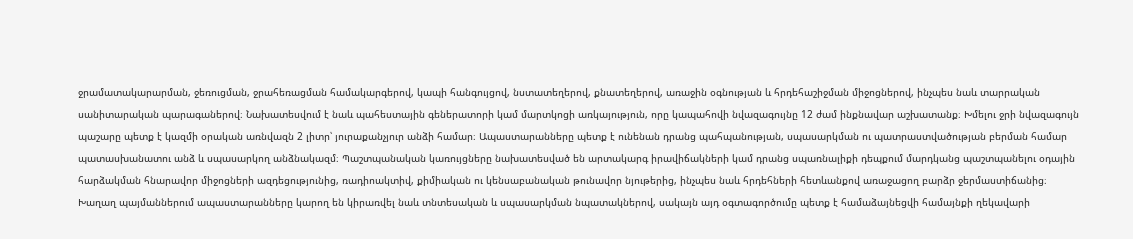ջրամատակարարման, ջեռուցման, ջրահեռացման համակարգերով, կապի հանգույցով, նստատեղերով, քնատեղերով, առաջին օգնության և հրդեհաշիջման միջոցներով, ինչպես նաև տարրական սանիտարական պարագաներով։ Նախատեսվում է նաև պահեստային գեներատորի կամ մարտկոցի առկայություն, որը կապահովի նվազագույնը 12 ժամ ինքնավար աշխատանք։ Խմելու ջրի նվազագույն պաշարը պետք է կազմի օրական առնվազն 2 լիտր՝ յուրաքանչյուր անձի համար։ Ապաստարանները պետք է ունենան դրանց պահպանության, սպասարկման ու պատրաստվածության բերման համար պատասխանատու անձ և սպասարկող անձնակազմ։ Պաշտպանական կառույցները նախատեսված են արտակարգ իրավիճակների կամ դրանց սպառնալիքի դեպքում մարդկանց պաշտպանելու օդային հարձակման հնարավոր միջոցների ազդեցությունից, ռադիոակտիվ, քիմիական ու կենսաբանական թունավոր նյութերից, ինչպես նաև հրդեհների հետևանքով առաջացող բարձր ջերմաստիճանից։ Խաղաղ պայմաններում ապաստարանները կարող են կիրառվել նաև տնտեսական և սպասարկման նպատակներով, սակայն այդ օգտագործումը պետք է համաձայնեցվի համայնքի ղեկավարի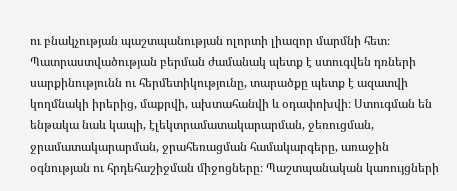ու բնակչության պաշտպանության ոլորտի լիազոր մարմնի հետ։
Պատրաստվածության բերման ժամանակ պետք է ստուգվեն դռների սարքինությունն ու հերմետիկությունը, տարածքը պետք է ազատվի կողմնակի իրերից, մաքրվի, ախտահանվի և օդափոխվի։ Ստուգման են ենթակա նաև կապի, էլեկտրամատակարարման, ջեռուցման, ջրամատակարարման, ջրահեռացման համակարգերը, առաջին օգնության ու հրդեհաշիջման միջոցները։ Պաշտպանական կառույցների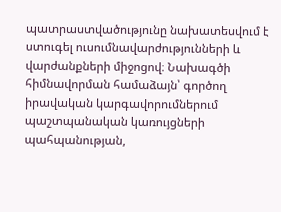պատրաստվածությունը նախատեսվում է ստուգել ուսումնավարժությունների և վարժանքների միջոցով։ Նախագծի հիմնավորման համաձայն՝ գործող իրավական կարգավորումներում պաշտպանական կառույցների պահպանության,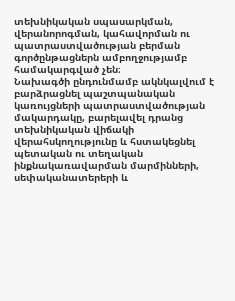տեխնիկական սպասարկման, վերանորոգման, կահավորման ու պատրաստվածության բերման գործընթացներն ամբողջությամբ համակարգված չեն։
Նախագծի ընդունմամբ ակնկալվում է բարձրացնել պաշտպանական կառույցների պատրաստվածության մակարդակը, բարելավել դրանց տեխնիկական վիճակի վերահսկողությունը և հստակեցնել պետական ու տեղական ինքնակառավարման մարմինների, սեփականատերերի և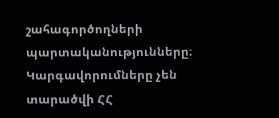շահագործողների պարտականությունները։ Կարգավորումները չեն տարածվի ՀՀ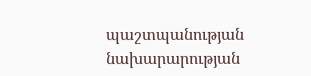պաշտպանության նախարարության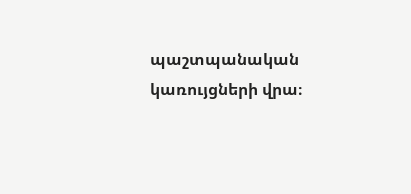պաշտպանական կառույցների վրա։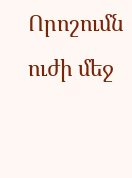Որոշումն ուժի մեջ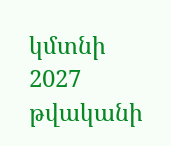կմտնի 2027 թվականի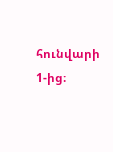հունվարի 1-ից։